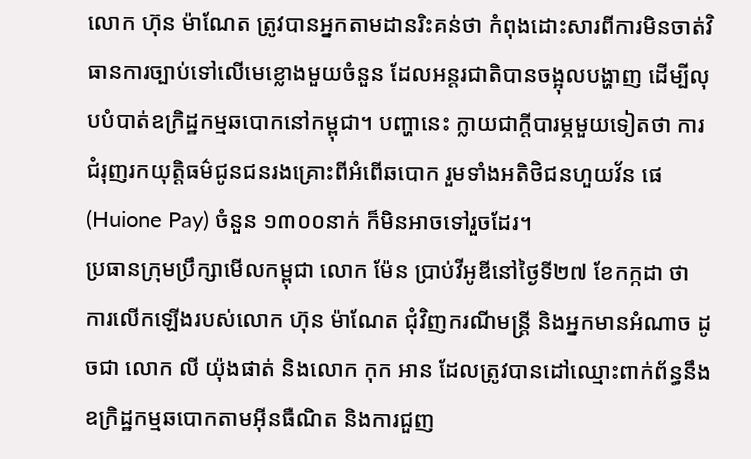លោក ហ៊ុន ម៉ាណែត ត្រូវបានអ្នកតាមដានរិះគន់ថា កំពុងដោះសារពីការមិនចាត់វិធានការច្បាប់ទៅលើមេខ្លោងមួយចំនួន ដែលអន្តរជាតិបានចង្អុលបង្ហាញ ដើម្បីលុបបំបាត់ឧក្រិដ្ឋកម្មឆបោកនៅកម្ពុជា។ បញ្ហានេះ ក្លាយជាក្តីបារម្ភមួយទៀតថា ការជំរុញរកយុត្តិធម៌ជូនជនរងគ្រោះពីអំពើឆបោក រួមទាំងអតិថិជនហួយវ័ន ផេ (Huione Pay) ចំនួន ១៣០០នាក់ ក៏មិនអាចទៅរួចដែរ។
ប្រធានក្រុមប្រឹក្សាមើលកម្ពុជា លោក ម៉ែន ប្រាប់វីអូឌីនៅថ្ងៃទី២៧ ខែកក្កដា ថា ការលើកឡើងរបស់លោក ហ៊ុន ម៉ាណែត ជុំវិញករណីមន្ត្រី និងអ្នកមានអំណាច ដូចជា លោក លី យ៉ុងផាត់ និងលោក កុក អាន ដែលត្រូវបានដៅឈ្មោះពាក់ព័ន្ធនឹងឧក្រិដ្ឋកម្មឆបោកតាមអ៊ីនធឺណិត និងការជួញ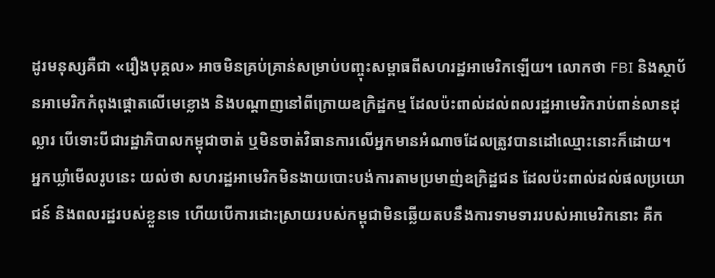ដូរមនុស្សគឺជា «រឿងបុគ្គល» អាចមិនគ្រប់គ្រាន់សម្រាប់បញ្ចុះសម្ពាធពីសហរដ្ឋអាមេរិកឡើយ។ លោកថា FBI និងស្ថាប័នអាមេរិកកំពុងផ្ដោតលើមេខ្លោង និងបណ្ដាញនៅពីក្រោយឧក្រិដ្ឋកម្ម ដែលប៉ះពាល់ដល់ពលរដ្ឋអាមេរិករាប់ពាន់លានដុល្លារ បើទោះបីជារដ្ឋាភិបាលកម្ពុជាចាត់ ឬមិនចាត់វិធានការលើអ្នកមានអំណាចដែលត្រូវបានដៅឈ្មោះនោះក៏ដោយ។
អ្នកឃ្លាំមើលរូបនេះ យល់ថា សហរដ្ឋអាមេរិកមិនងាយបោះបង់ការតាមប្រមាញ់ឧក្រិដ្ឋជន ដែលប៉ះពាល់ដល់ផលប្រយោជន៍ និងពលរដ្ឋរបស់ខ្លួនទេ ហើយបើការដោះស្រាយរបស់កម្ពុជាមិនឆ្លើយតបនឹងការទាមទាររបស់អាមេរិកនោះ គឺក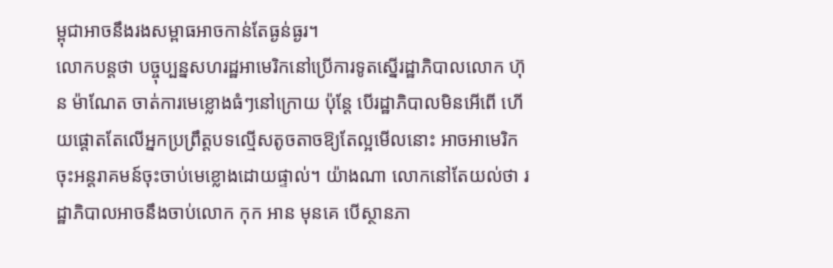ម្ពុជាអាចនឹងរងសម្ពាធអាចកាន់តែធ្ងន់ធ្ងរ។
លោកបន្តថា បច្ចុប្បន្នសហរដ្ឋអាមេរិកនៅប្រើការទូតស្នើរដ្ឋាភិបាលលោក ហ៊ុន ម៉ាណែត ចាត់ការមេខ្លោងធំៗនៅក្រោយ ប៉ុន្តែ បើរដ្ឋាភិបាលមិនអើពើ ហើយផ្ដោតតែលើអ្នកប្រព្រឹត្តបទល្មើសតូចតាចឱ្យតែល្អមើលនោះ អាចអាមេរិកចុះអន្តរាគមន៍ចុះចាប់មេខ្លោងដោយផ្ទាល់។ យ៉ាងណា លោកនៅតែយល់ថា រដ្ឋាភិបាលអាចនឹងចាប់លោក កុក អាន មុនគេ បើស្ថានភា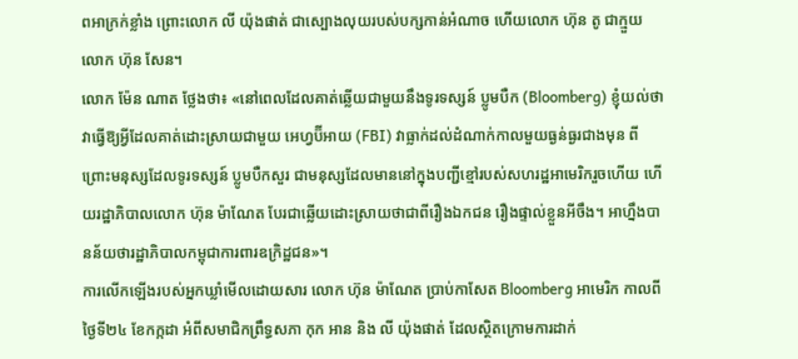ពអាក្រក់ខ្លាំង ព្រោះលោក លី យ៉ុងផាត់ ជាស្បោងលុយរបស់បក្សកាន់អំណាច ហើយលោក ហ៊ុន តូ ជាក្មួយលោក ហ៊ុន សែន។
លោក ម៉ែន ណាត ថ្លែងថា៖ «នៅពេលដែលគាត់ឆ្លើយជាមួយនឹងទូរទស្សន៍ ប្លូមបឺក (Bloomberg) ខ្ញុំយល់ថា វាធ្វើឱ្យអ្វីដែលគាត់ដោះស្រាយជាមួយ អេហ្វប៊ីអាយ (FBI) វាធ្លាក់ដល់ដំណាក់កាលមួយធ្ងន់ធ្ងរជាងមុន ពីព្រោះមនុស្សដែលទូរទស្សន៍ ប្លូមបឺកសួរ ជាមនុស្សដែលមាននៅក្នុងបញ្ជីខ្មៅរបស់សហរដ្ឋអាមេរិករួចហើយ ហើយរដ្ឋាភិបាលលោក ហ៊ុន ម៉ាណែត បែរជាឆ្លើយដោះស្រាយថាជាពីរឿងឯកជន រឿងផ្ទាល់ខ្លួនអីចឹង។ អាហ្នឹងបានន័យថារដ្ឋាភិបាលកម្ពុជាការពារឧក្រិដ្ឋជន»។
ការលើកឡើងរបស់អ្នកឃ្លាំមើលដោយសារ លោក ហ៊ុន ម៉ាណែត ប្រាប់កាសែត Bloomberg អាមេរិក កាលពីថ្ងៃទី២៤ ខែកក្កដា អំពីសមាជិកព្រឹទ្ធសភា កុក អាន និង លី យ៉ុងផាត់ ដែលស្ថិតក្រោមការដាក់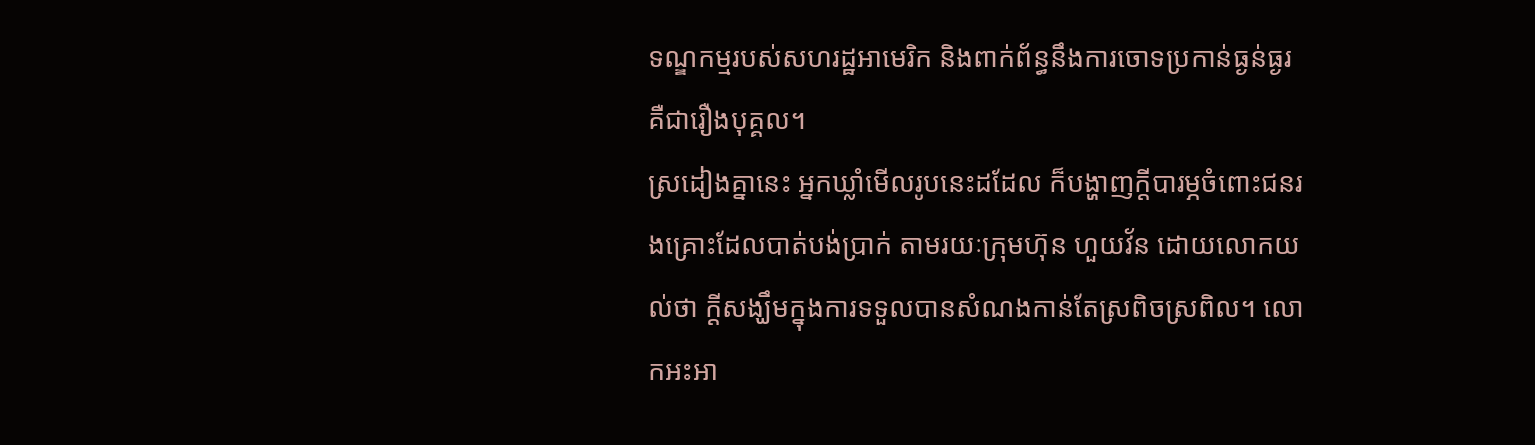ទណ្ឌកម្មរបស់សហរដ្ឋអាមេរិក និងពាក់ព័ន្ធនឹងការចោទប្រកាន់ធ្ងន់ធ្ងរ គឺជារឿងបុគ្គល។
ស្រដៀងគ្នានេះ អ្នកឃ្លាំមើលរូបនេះដដែល ក៏បង្ហាញក្ដីបារម្ភចំពោះជនរងគ្រោះដែលបាត់បង់ប្រាក់ តាមរយៈក្រុមហ៊ុន ហួយវ័ន ដោយលោកយល់ថា ក្ដីសង្ឃឹមក្នុងការទទួលបានសំណងកាន់តែស្រពិចស្រពិល។ លោកអះអា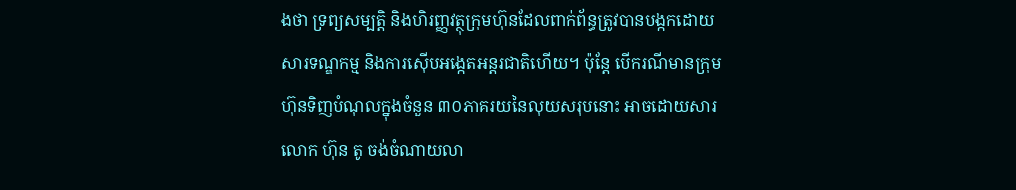ងថា ទ្រព្យសម្បត្តិ និងហិរញ្ញវត្ថុក្រុមហ៊ុនដែលពាក់ព័ន្ធត្រូវបានបង្កកដោយសារទណ្ឌកម្ម និងការស៊ើបអង្កេតអន្តរជាតិហើយ។ ប៉ុន្តែ បើករណីមានក្រុមហ៊ុនទិញបំណុលក្នុងចំនួន ៣០ភាគរយនៃលុយសរុបនោះ អាចដោយសារលោក ហ៊ុន តូ ចង់ចំណាយលា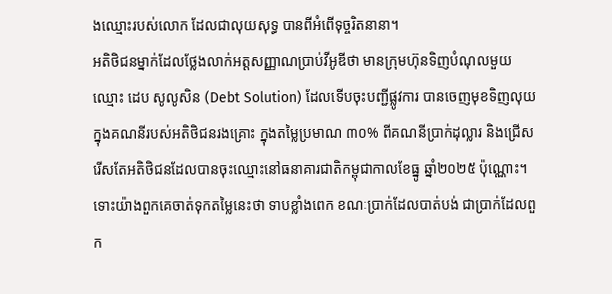ងឈ្មោះរបស់លោក ដែលជាលុយសុទ្ធ បានពីអំពើទុច្ចរិតនានា។
អតិថិជនម្នាក់ដែលថ្លែងលាក់អត្តសញ្ញាណប្រាប់វីអូឌីថា មានក្រុមហ៊ុនទិញបំណុលមួយឈ្មោះ ដេប សូលូសិន (Debt Solution) ដែលទើបចុះបញ្ជីផ្លូវការ បានចេញមុខទិញលុយក្នុងគណនីរបស់អតិថិជនរងគ្រោះ ក្នុងតម្លៃប្រមាណ ៣០% ពីគណនីប្រាក់ដុល្លារ និងជ្រើសរើសតែអតិថិជនដែលបានចុះឈ្មោះនៅធនាគារជាតិកម្ពុជាកាលខែធ្នូ ឆ្នាំ២០២៥ ប៉ុណ្ណោះ។ ទោះយ៉ាងពួកគេចាត់ទុកតម្លៃនេះថា ទាបខ្លាំងពេក ខណៈប្រាក់ដែលបាត់បង់ ជាប្រាក់ដែលពួក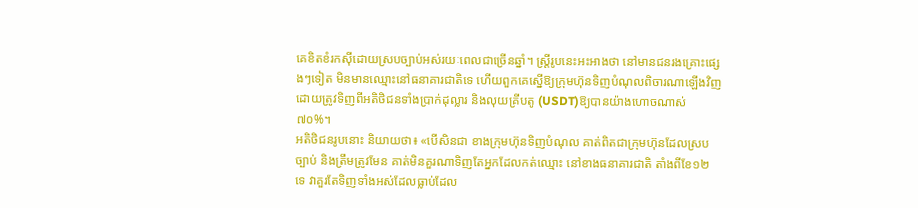គេខិតខំរកស៊ីដោយស្របច្បាប់អស់រយៈពេលជាច្រើនឆ្នាំ។ ស្ត្រីរូបនេះអះអាងថា នៅមានជនរងគ្រោះផ្សេងៗទៀត មិនមានឈ្មោះនៅធនាគារជាតិទេ ហើយពួកគេស្នើឱ្យក្រុមហ៊ុនទិញបំណុលពិចារណាឡើងវិញ ដោយត្រូវទិញពីអតិថិជនទាំងប្រាក់ដុល្លារ និងលុយគ្រីបតូ (USDT)ឱ្យបានយ៉ាងហោចណាស់ ៧០%។
អតិថិជនរូបនោះ និយាយថា៖ «បើសិនជា ខាងក្រុមហ៊ុនទិញបំណុល គាត់ពិតជាក្រុមហ៊ុនដែលស្របច្បាប់ និងត្រឹមត្រូវមែន គាត់មិនគួរណាទិញតែអ្នកដែលកត់ឈ្មោះ នៅខាងធនាគារជាតិ តាំងពីខែ១២ ទេ វាគួរតែទិញទាំងអស់ដែលធ្លាប់ដែល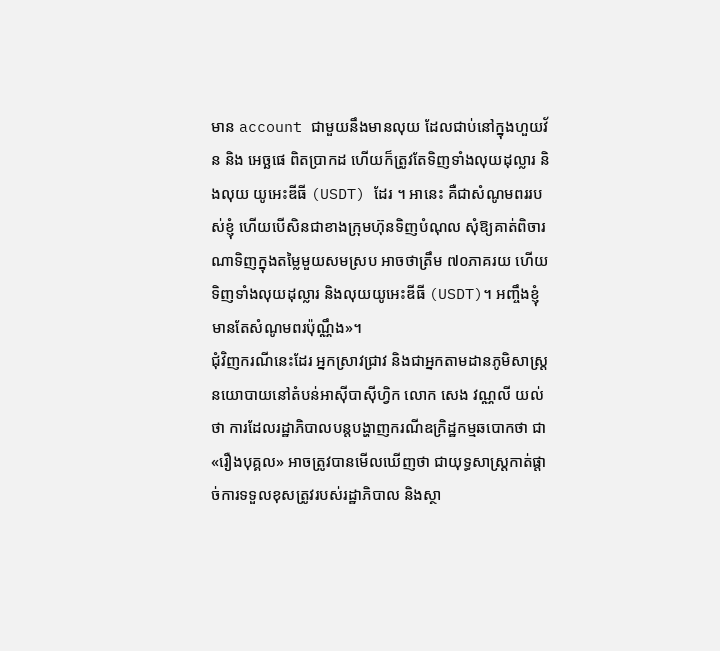មាន account ជាមួយនឹងមានលុយ ដែលជាប់នៅក្នុងហួយវ័ន និង អេច្ឆផេ ពិតប្រាកដ ហើយក៏ត្រូវតែទិញទាំងលុយដុល្លារ និងលុយ យូអេះឌីធី (USDT) ដែរ ។ អានេះ គឺជាសំណូមពររបស់ខ្ញុំ ហើយបើសិនជាខាងក្រុមហ៊ុនទិញបំណុល សុំឱ្យគាត់ពិចារណាទិញក្នុងតម្លៃមួយសមស្រប អាចថាត្រឹម ៧០ភាគរយ ហើយទិញទាំងលុយដុល្លារ និងលុយយូអេះឌីធី (USDT)។ អញ្ចឹងខ្ញុំមានតែសំណូមពរប៉ុណ្ណឹង»។
ជុំវិញករណីនេះដែរ អ្នកស្រាវជ្រាវ និងជាអ្នកតាមដានភូមិសាស្ត្រនយោបាយនៅតំបន់អាស៊ីបាស៊ីហ្វិក លោក សេង វណ្ណលី យល់ថា ការដែលរដ្ឋាភិបាលបន្តបង្ហាញករណីឧក្រិដ្ឋកម្មឆបោកថា ជា «រឿងបុគ្គល» អាចត្រូវបានមើលឃើញថា ជាយុទ្ធសាស្ត្រកាត់ផ្តាច់ការទទួលខុសត្រូវរបស់រដ្ឋាភិបាល និងស្ថា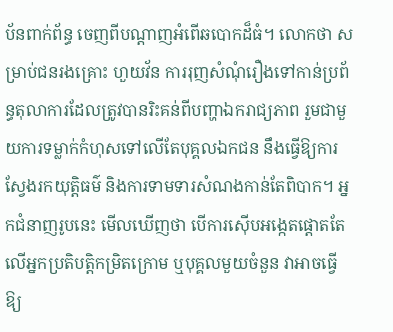ប័នពាក់ព័ន្ធ ចេញពីបណ្ដាញអំពើឆបោកដ៏ធំ។ លោកថា សម្រាប់ជនរងគ្រោះ ហួយវ័ន ការរុញសំណុំរឿងទៅកាន់ប្រព័ន្ធតុលាការដែលត្រូវបានរិះគន់ពីបញ្ហាឯករាជ្យភាព រួមជាមួយការទម្លាក់កំហុសទៅលើតែបុគ្គលឯកជន នឹងធ្វើឱ្យការស្វែងរកយុត្តិធម៌ និងការទាមទារសំណងកាន់តែពិបាក។ អ្នកជំនាញរូបនេះ មើលឃើញថា បើការស៊ើបអង្កេតផ្តោតតែលើអ្នកប្រតិបត្តិកម្រិតក្រោម ឬបុគ្គលមួយចំនួន វាអាចធ្វើឱ្យ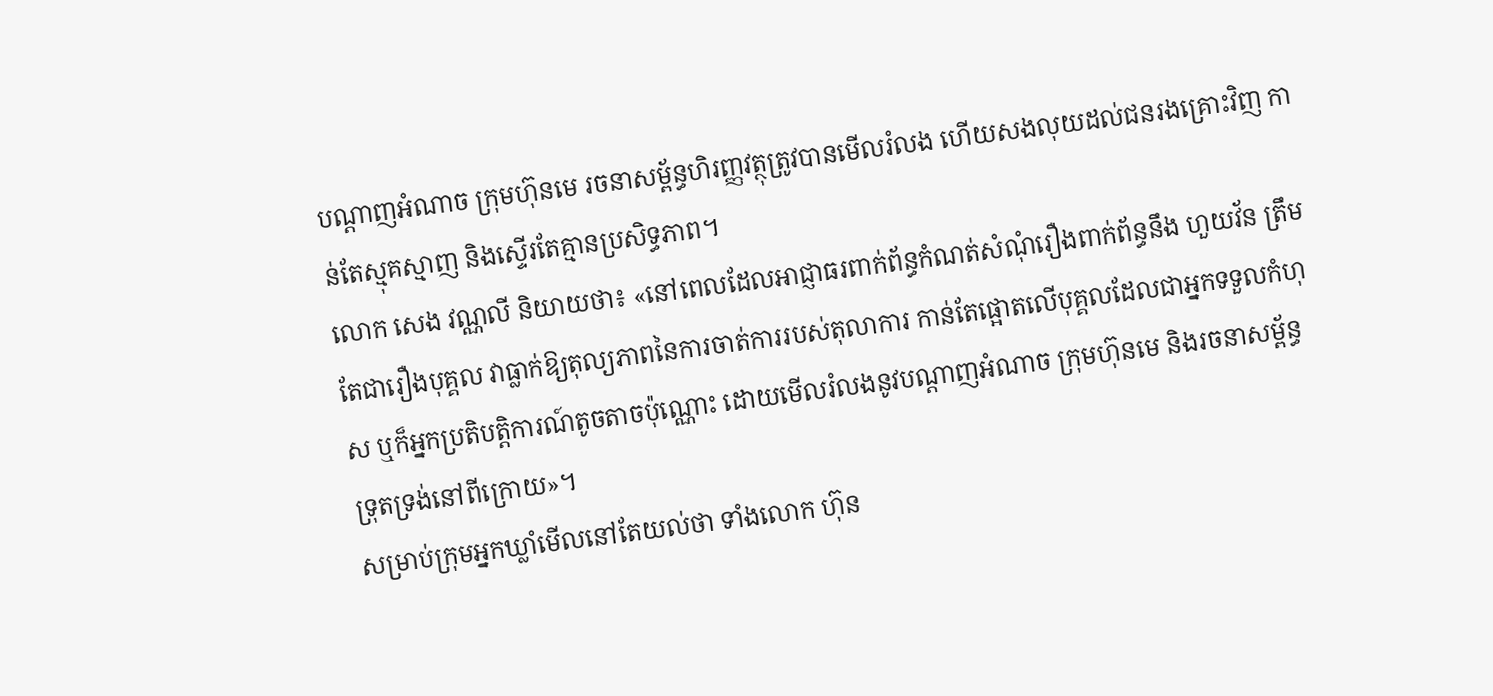បណ្ដាញអំណាច ក្រុមហ៊ុនមេ រចនាសម្ព័ន្ធហិរញ្ញវត្ថុត្រូវបានមើលរំលង ហើយសងលុយដល់ជនរងគ្រោះវិញ កាន់តែស្មុគស្មាញ និងស្ទើរតែគ្មានប្រសិទ្ធភាព។
លោក សេង វណ្ណលី និយាយថា៖ «នៅពេលដែលអាជ្ញាធរពាក់ព័ន្ធកំណត់សំណុំរឿងពាក់ព័ន្ធនឹង ហួយវ័ន ត្រឹមតែជារឿងបុគ្គល វាធ្លាក់ឱ្យតុល្យភាពនៃការចាត់ការរបស់តុលាការ កាន់តែផ្អោតលើបុគ្គលដែលជាអ្នកទទួលកំហុស ឬក៏អ្នកប្រតិបត្តិការណ៍តូចតាចប៉ុណ្ណោះ ដោយមើលរំលងនូវបណ្ដាញអំណាច ក្រុមហ៊ុនមេ និងរចនាសម្ព័ន្ធទ្រុតទ្រង់នៅពីក្រោយ»។
សម្រាប់ក្រុមអ្នកឃ្លាំមើលនៅតែយល់ថា ទាំងលោក ហ៊ុន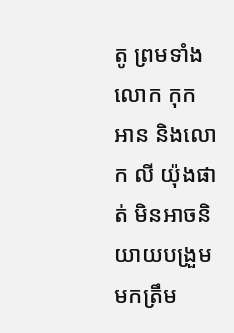តូ ព្រមទាំងលោក កុក អាន និងលោក លី យ៉ុងផាត់ មិនអាចនិយាយបង្រួមមកត្រឹម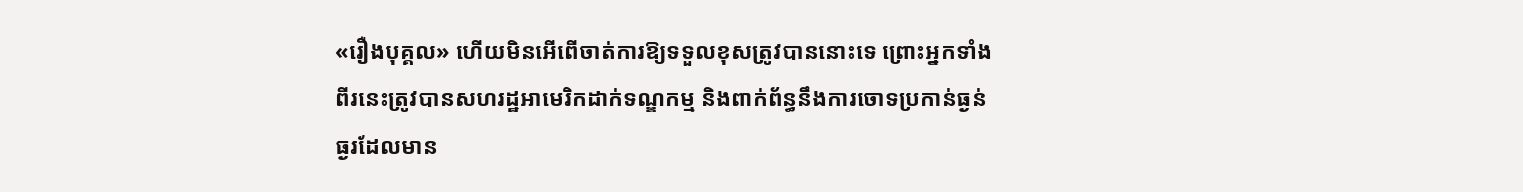«រឿងបុគ្គល» ហើយមិនអើពើចាត់ការឱ្យទទួលខុសត្រូវបាននោះទេ ព្រោះអ្នកទាំងពីរនេះត្រូវបានសហរដ្ឋអាមេរិកដាក់ទណ្ឌកម្ម និងពាក់ព័ន្ធនឹងការចោទប្រកាន់ធ្ងន់ធ្ងរដែលមាន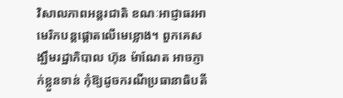វិសាលភាពអន្តរជាតិ ខណៈអាជ្ញាធរអាមេរិកបន្តផ្ដោតលើមេខ្លោង។ ពួកគេសង្ឃឹមរដ្ឋាភិបាល ហ៊ុន ម៉ាណែត អាចភ្ញាក់ខ្លួនទាន់ កុំឱ្យដូចករណីប្រធានាធិបតី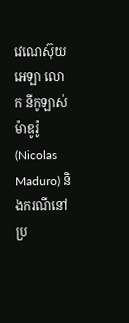វេណេស៊ុយអេឡា លោក នីកូឡាស់ ម៉ាឌូរ៉ូ (Nicolas Maduro) និងករណីនៅប្រ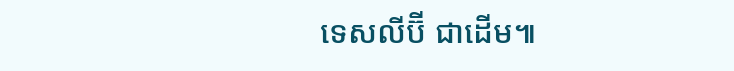ទេសលីប៊ី ជាដើម៕